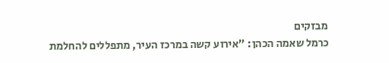מבזקים
כרמל שאמה הכהן: "אירוע קשה במרכז העיר, מתפללים להחלמת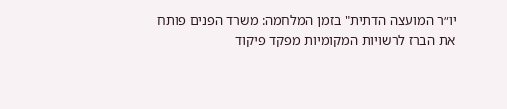יו״ר המועצה הדתית" בזמן המלחמה: משרד הפנים פותח את הברז לרשויות המקומיות מפקד פיקוד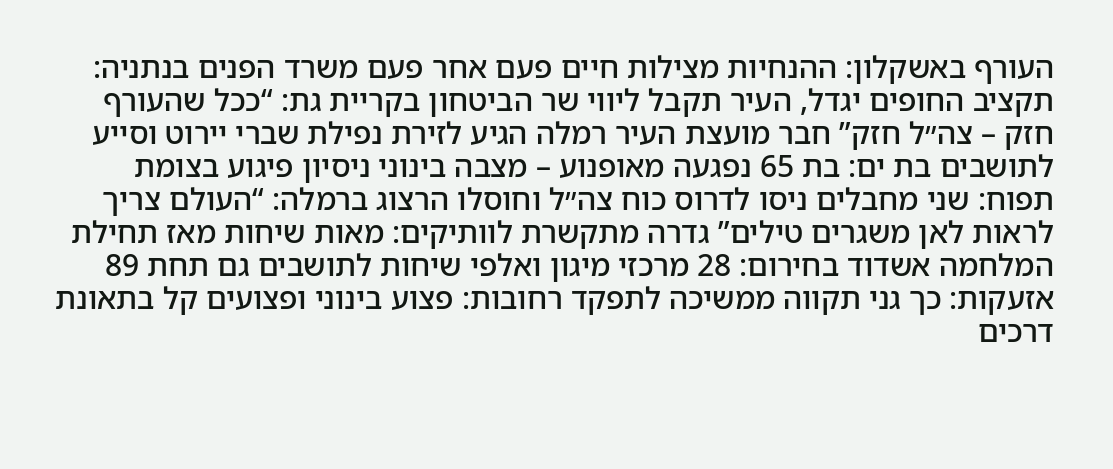העורף באשקלון: ההנחיות מצילות חיים פעם אחר פעם משרד הפנים בנתניה: תקציב החופים יגדל, העיר תקבל ליווי שר הביטחון בקריית גת: “ככל שהעורף חזק – צה״ל חזק” חבר מועצת העיר רמלה הגיע לזירת נפילת שברי יירוט וסייע לתושבים בת ים: בת 65 נפגעה מאופנוע – מצבה בינוני ניסיון פיגוע בצומת תפוח: שני מחבלים ניסו לדרוס כוח צה״ל וחוסלו הרצוג ברמלה: “העולם צריך לראות לאן משגרים טילים” גדרה מתקשרת לוותיקים: מאות שיחות מאז תחילת המלחמה אשדוד בחירום: 28 מרכזי מיגון ואלפי שיחות לתושבים גם תחת 89 אזעקות: כך גני תקווה ממשיכה לתפקד רחובות: פצוע בינוני ופצועים קל בתאונת דרכים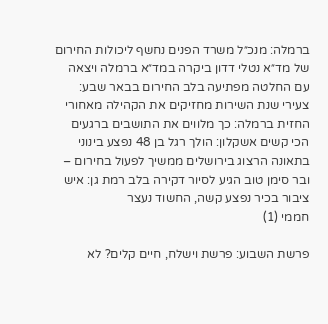ברמלה: מנכ״ל משרד הפנים נחשף ליכולות החירום של מד״א נטלי דדון ביקרה במד״א ברמלה ויצאה עם החלטה מפתיעה בלב החירום בבאר שבע: צעירי שנת השירות מחזיקים את הקהילה מאחורי החזית ברמלה: כך מלווים את התושבים ברגעים הכי קשים אשקלון: הולך רגל בן 48 נפצע בינוני בתאונה הרצוג בירושלים ממשיך לפעול בחירום – ובר סימן טוב הגיע לסיור דקירה בלב רמת גן: איש ציבור בכיר נפצע קשה, החשוד נעצר
חממי (1)

פרשת השבוע: פרשת וישלח, חיים קלים? לא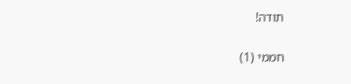תודה!

חממי (1)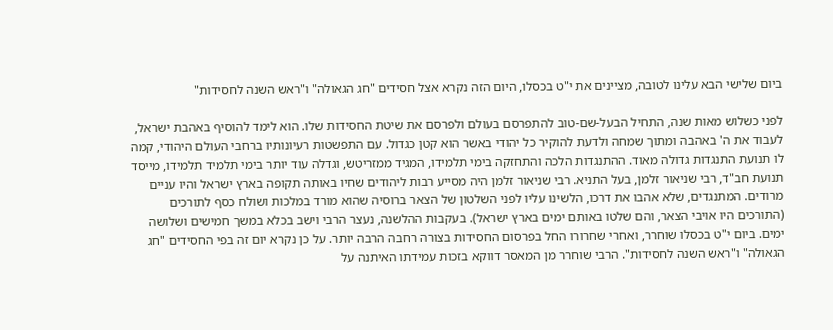ביום שלישי הבא עלינו לטובה, מציינים את י"ט בכסלו, היום הזה נקרא אצל חסידים "חג הגאולה" ו"ראש השנה לחסידות"

לפני כשלוש מאות שנה, התחיל הבעל-שם-טוב להתפרסם בעולם ולפרסם את שיטת החסידות שלו. הוא לימד להוסיף באהבת ישראל, לעבוד את ה' באהבה ומתוך שמחה ולדעת להוקיר כל יהודי באשר הוא קטן כגדול. עם התפשטות רעיונותיו ברחבי העולם היהודי, קמה לו תנועת התנגדות גדולה מאוד. ההתנגדות הלכה והתחזקה בימי תלמידו, המגיד ממזריטש, וגדלה עוד יותר בימי תלמיד תלמידו, מייסד תנועת חב"ד, רבי שניאור זלמן, בעל התניא. רבי שניאור זלמן היה מסייע רבות ליהודים שחיו באותה תקופה בארץ ישראל והיו עניים מרודים. המתנגדים, שלא אהבו את דרכו, הלשינו עליו לפני השלטון של הצאר ברוסיה שהוא מורד במלכות ושולח כסף לתורכים (התורכים היו אויבי הצאר, והם שלטו באותם ימים בארץ ישראל). בעקבות ההלשנה, נעצר הרבי וישב בכלא במשך חמישים ושלושה ימים. ביום י"ט בכסלו שוחרר, ואחרי שחרורו החל בפרסום החסידות בצורה רחבה הרבה יותר. על כן נקרא יום זה בפי החסידים "חג הגאולה" ו"ראש השנה לחסידות". הרבי שוחרר מן המאסר דווקא בזכות עמידתו האיתנה על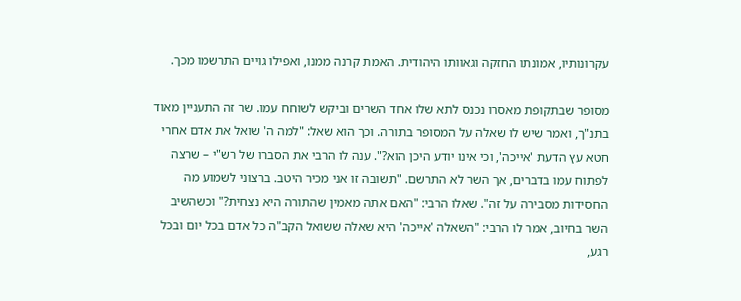עקרונותיו, אמונתו החזקה וגאוותו היהודית. האמת קרנה ממנו, ואפילו גויים התרשמו מכך.

מסופר שבתקופת מאסרו נכנס לתא שלו אחד השרים וביקש לשוחח עמו. שר זה התעניין מאוד בתנ"ך, ואמר שיש לו שאלה על המסופר בתורה. וכך הוא שאל: "למה ה' שואל את אדם אחרי חטא עץ הדעת 'אייכה', וכי אינו יודע היכן הוא?". ענה לו הרבי את הסברו של רש"י – שרצה לפתוח עמו בדברים, אך השר לא התרשם. "תשובה זו אני מכיר היטב. ברצוני לשמוע מה החסידות מסבירה על זה". שאלו הרבי: "האם אתה מאמין שהתורה היא נצחית?" וכשהשיב השר בחיוב, אמר לו הרבי: "השאלה 'אייכה' היא שאלה ששואל הקב"ה כל אדם בכל יום ובכל רגע,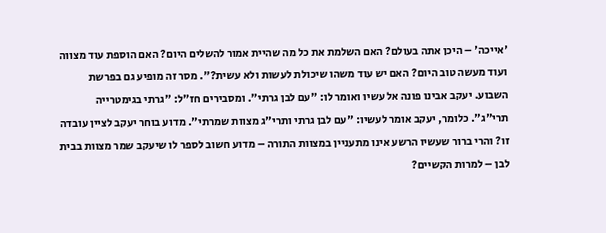'אייכה' – היכן אתה בעולם? האם השלמת את כל מה שהיית אמור להשלים היום? האם הוספת עוד מצווה ועוד מעשה טוב היום? האם יש עוד משהו שיכולת לעשות ולא עשית?". מסר זה מופיע גם בפרשת השבוע. יעקב אבינו פונה אל עשיו ואומר לו: "עם לבן גרתי". ומסבירים חז"ל: "גרתי בגימטרייה תרי"ג". כלומר, יעקב אומר לעשיו: "עם לבן גרתי ותרי"ג מצוות שמרתי". מדוע בוחר יעקב לציין עובדה זו? והרי ברור שעשיו הרשע אינו מתעניין במצוות התורה – מדוע חשוב לספר לו שיעקב שמר מצוות בבית לבן – למרות הקשיים?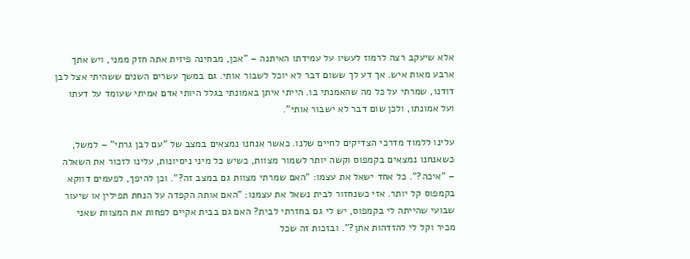אלא שיעקב רצה לרמוז לעשיו על עמידתו האיתנה – "אכן, מבחינה פיזית אתה חזק ממני, ויש אתך ארבע מאות איש. אך דע לך ששום דבר לא יוכל לשבור אותי. גם במשך עשרים השנים ששהיתי אצל לבן דודנו, שמרתי על כל מה שהאמנתי בו. הייתי איתן באמונתי בגלל היותי אדם אמיתי שעומד על דעתו ועל אמונתו, ולכן שום דבר לא ישבור אותי".

עלינו ללמוד מדרכי הצדיקים לחיים שלנו. כאשר אנחנו נמצאים במצב של "עם לבן גרתי" – למשל, כשאנחנו נמצאים בקמפוס וקשה יותר לשמור מצוות, כשיש כל מיני ניסיונות, עלינו לזכור את השאלה – "איכה?". כל אחד ישאל את עצמו: "האם שמרתי מצוות גם במצב זה?". וכן להיפך, לפעמים דווקא בקמפוס קל יותר. אזי כשנחזור לבית נשאל את עצמנו: "האם אותה הקפדה על הנחת תפילין או שיעור שבועי שהייתה לי בקמפוס, יש לי גם בחזרתי לבית? האם גם בבית אקיים לפחות את המצוות שאני מכיר וקל לי להזדהות אתן?". ובזכות זה שכל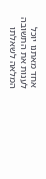אחד מאתנו יוכל לענות את התשובה המלאה לשאלתו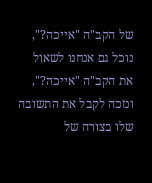של הקב"ה "אייכה?", נוכל גם אנחנו לשאול את הקב"ה "אייכה?", ונזכה לקבל את התשובה שלו בצורה של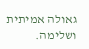גאולה אמיתית ושלימה.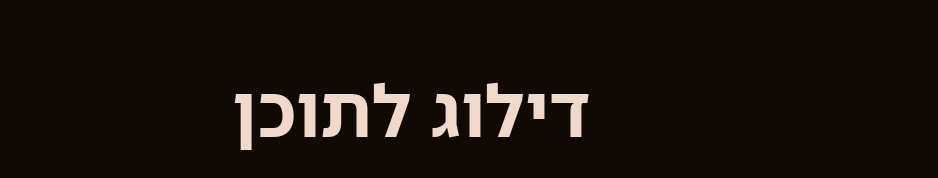דילוג לתוכן